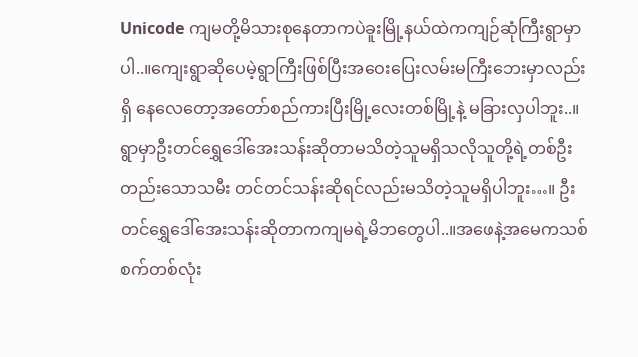Unicode ကျမတို့မိသားစုနေတာကပဲခူးမြို့နယ်ထဲကကျဉ်ဆုံကြီးရွာမှာပါ..။ကျေးရွာဆိုပေမဲ့ရွာကြီးဖြစ်ပြီးအဝေးပြေးလမ်းမကြီးဘေးမှာလည်းရှိ နေလေတော့အတော်စည်ကားပြီးမြို့လေးတစ်မြို့နဲ့ မခြားလှပါဘူး..။ ရွာမှာဦးတင်ရွှေဒေါ်အေးသန်းဆိုတာမသိတဲ့သူမရှိသလိုသူတို့ရဲ့တစ်ဦးတည်းသောသမီး တင်တင်သန်းဆိုရင်လည်းမသိတဲ့သူမရှိပါဘူး…။ ဦးတင်ရွှေဒေါ်အေးသန်းဆိုတာကကျမရဲ့မိဘတွေပါ..။အဖေနဲ့အမေကသစ်စက်တစ်လုံး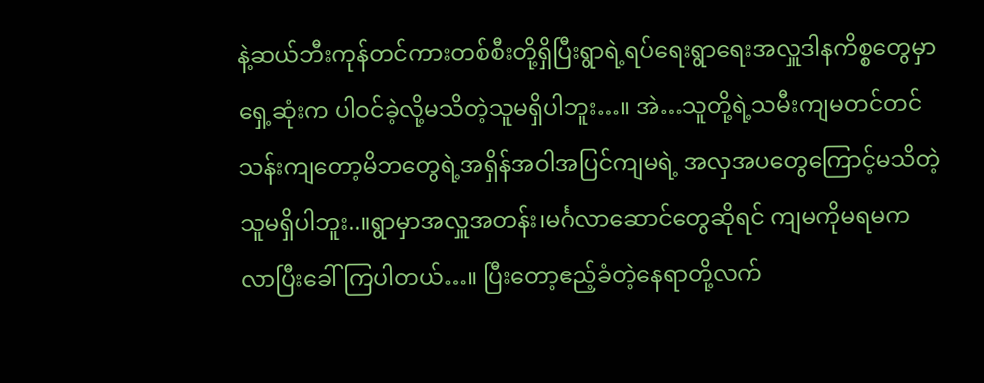နဲ့ဆယ်ဘီးကုန်တင်ကားတစ်စီးတို့ရှိပြီးရွာရဲ့ရပ်ရေးရွာရေးအလှူဒါနကိစ္စတွေမှာရှေ့ဆုံးက ပါဝင်ခဲ့လို့မသိတဲ့သူမရှိပါဘူး…။ အဲ…သူတို့ရဲ့သမီးကျမတင်တင်သန်းကျတော့မိဘတွေရဲ့အရှိန်အဝါအပြင်ကျမရဲ့ အလှအပတွေကြောင့်မသိတဲ့သူမရှိပါဘူး..။ရွာမှာအလှူအတန်း၊မင်္ဂလာဆောင်တွေဆိုရင် ကျမကိုမရမကလာပြီးခေါ်ကြပါတယ်…။ ပြီးတော့ဧည့်ခံတဲ့နေရာတို့လက်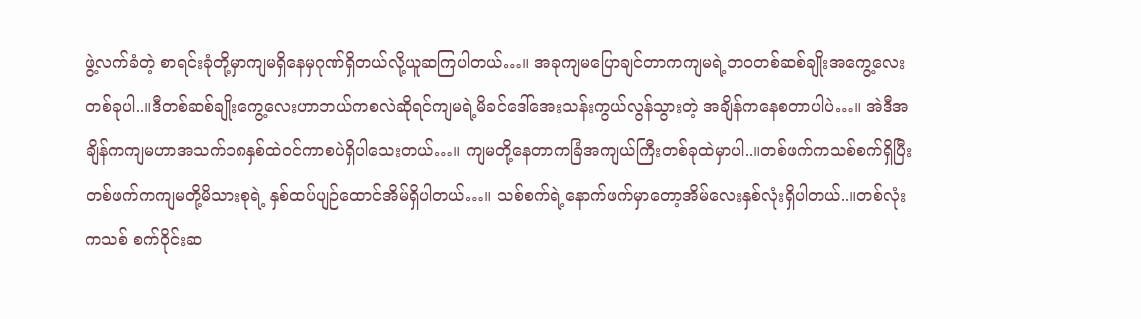ဖွဲ့လက်ခံတဲ့ စာရင်းခုံတို့မှာကျမရှိနေမှဂုဏ်ရှိတယ်လို့ယူဆကြပါတယ်…။ အခုကျမပြောချင်တာကကျမရဲ့ဘဝတစ်ဆစ်ချိုးအကွေ့လေးတစ်ခုပါ..။ဒီတစ်ဆစ်ချိုးကွေ့လေးဟာဘယ်ကစလဲဆိုရင်ကျမရဲ့မိခင်ဒေါ်အေးသန်းကွယ်လွန်သွားတဲ့ အချိန်ကနေစတာပါပဲ…။ အဲဒီအချိန်ကကျမဟာအသက်၁၈နှစ်ထဲဝင်ကာစပဲရှိပါသေးတယ်…။ ကျမတို့နေတာကခြံအကျယ်ကြီးတစ်ခုထဲမှာပါ..။တစ်ဖက်ကသစ်စက်ရှိပြီး တစ်ဖက်ကကျမတို့မိသားစုရဲ့ နှစ်ထပ်ပျဉ်ထောင်အိမ်ရှိပါတယ်…။ သစ်စက်ရဲ့နောက်ဖက်မှာတော့အိမ်လေးနှစ်လုံးရှိပါတယ်..။တစ်လုံးကသစ် စက်ဝိုင်းဆ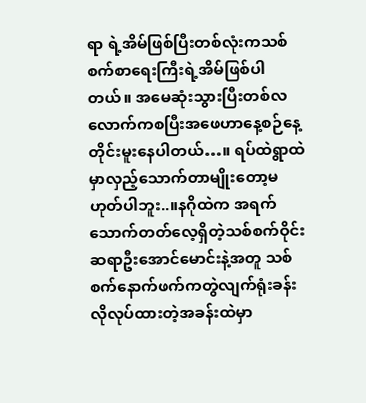ရာ ရဲ့အိမ်ဖြစ်ပြီးတစ်လုံးကသစ်စက်စာရေးကြီးရဲ့အိမ်ဖြစ်ပါတယ်။ အမေဆုံးသွားပြီးတစ်လလောက်ကစပြီးအဖေဟာနေ့စဉ်နေ့တိုင်းမူးနေပါတယ်…။ ရပ်ထဲရွာထဲမှာလှည့်သောက်တာမျိုးတော့မဟုတ်ပါဘူး..။နဂိုထဲက အရက်သောက်တတ်လေ့ရှိတဲ့သစ်စက်ဝိုင်းဆရာဦးအောင်မောင်းနဲ့အတူ သစ်စက်နောက်ဖက်ကတွဲလျက်ရုံးခန်းလိုလုပ်ထားတဲ့အခန်းထဲမှာ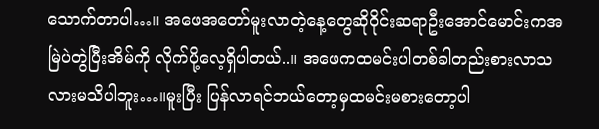သောက်တာပါ…။ အဖေအတော်မူးလာတဲ့နေ့တွေဆိုဝိုင်းဆရာဦးအောင်မောင်းကအမြဲပဲတွဲပြီးအိမ်ကို လိုက်ပို့လေ့ရှိပါတယ်..။ အဖေကထမင်းပါတစ်ခါတည်းစားလာသလားမသိပါဘူး…။မူးပြီး ပြန်လာရင်ဘယ်တော့မှထမင်းမစားတော့ပါ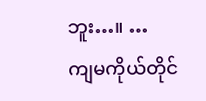ဘူး…။ …
ကျမကိုယ်တိုင်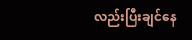လည်းပြီးချင်နေ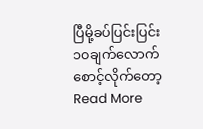ပြီမို့ခပ်ပြင်းပြင်း၁၀ချက်လောက်စောင့်လိုက်တော့ Read More